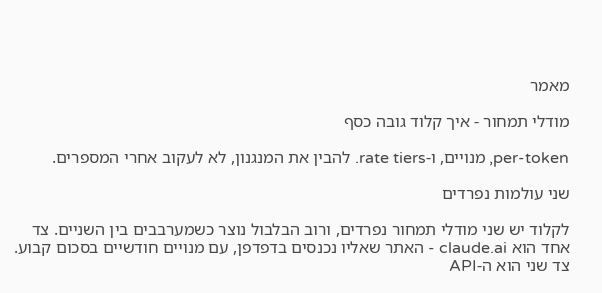מאמר

מודלי תמחור - איך קלוד גובה כסף

per-token, מנויים, ו-rate tiers. להבין את המנגנון, לא לעקוב אחרי המספרים.

שני עולמות נפרדים

לקלוד יש שני מודלי תמחור נפרדים, ורוב הבלבול נוצר כשמערבבים בין השניים. צד אחד הוא claude.ai - האתר שאליו נכנסים בדפדפן, עם מנויים חודשיים בסכום קבוע. צד שני הוא ה-API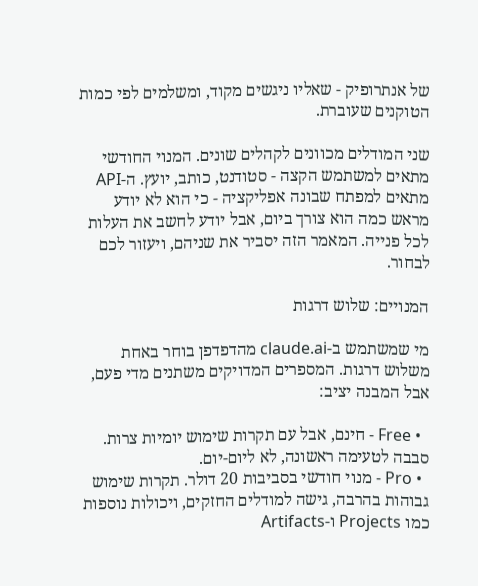של אנתרופיק - שאליו ניגשים מקוד, ומשלמים לפי כמות הטוקנים שעוברת.

שני המודלים מכוונים לקהלים שונים. המנוי החודשי מתאים למשתמש הקצה - סטודנט, כותב, יועץ. ה-API מתאים למפתח שבונה אפליקציה - כי הוא לא יודע מראש כמה הוא צורך ביום, אבל יודע לחשב את העלות לכל פנייה. המאמר הזה יסביר את שניהם, ויעזור לכם לבחור.

המנויים: שלוש דרגות

מי שמשתמש ב-claude.ai מהדפדפן בוחר באחת משלוש דרגות. המספרים המדויקים משתנים מדי פעם, אבל המבנה יציב:

  • Free - חינם, אבל עם תקרות שימוש יומיות צרות. סבבה לטעימה ראשונה, לא ליום-יום.
  • Pro - מנוי חודשי בסביבות 20 דולר. תקרות שימוש גבוהות בהרבה, גישה למודלים החזקים, ויכולות נוספות כמו Projects ו-Artifacts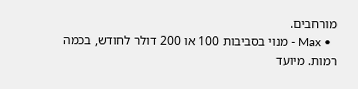מורחבים.
  • Max - מנוי בסביבות 100 או 200 דולר לחודש, בכמה רמות. מיועד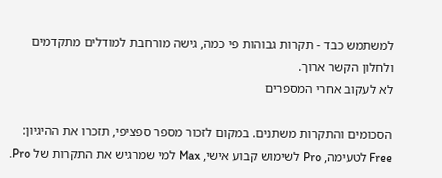למשתמש כבד - תקרות גבוהות פי כמה, גישה מורחבת למודלים מתקדמים ולחלון הקשר ארוך.
לא לעקוב אחרי המספרים

הסכומים והתקרות משתנים. במקום לזכור מספר ספציפי, תזכרו את ההיגיון: Free לטעימה, Pro לשימוש קבוע אישי, Max למי שמרגיש את התקרות של Pro.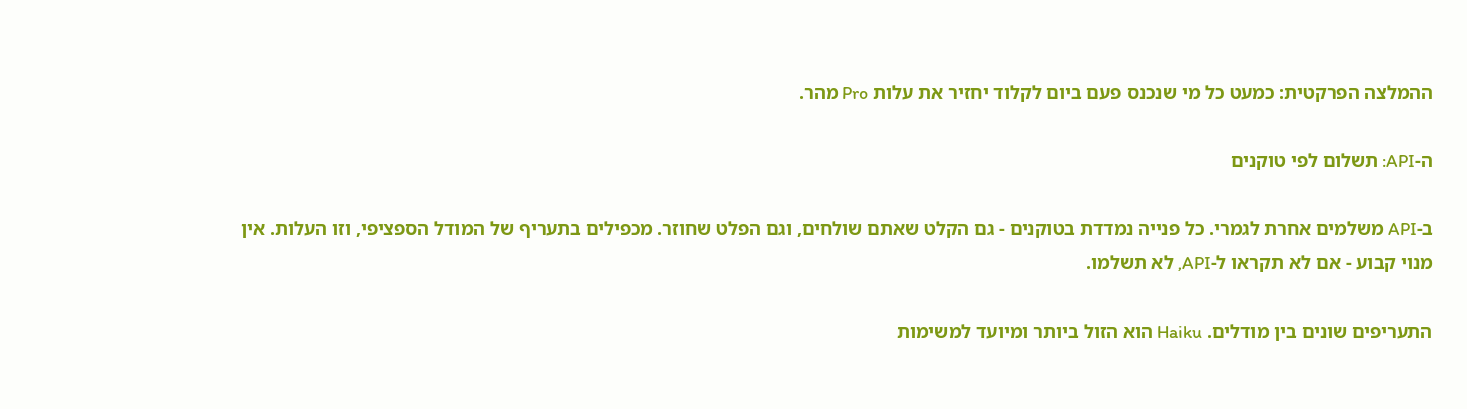ההמלצה הפרקטית: כמעט כל מי שנכנס פעם ביום לקלוד יחזיר את עלות Pro מהר.

ה-API: תשלום לפי טוקנים

ב-API משלמים אחרת לגמרי. כל פנייה נמדדת בטוקנים - גם הקלט שאתם שולחים, וגם הפלט שחוזר. מכפילים בתעריף של המודל הספציפי, וזו העלות. אין מנוי קבוע - אם לא תקראו ל-API, לא תשלמו.

התעריפים שונים בין מודלים. Haiku הוא הזול ביותר ומיועד למשימות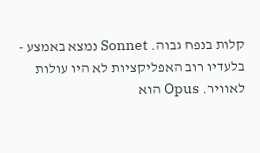קלות בנפח גבוה. Sonnet נמצא באמצע - בלעדיו רוב האפליקציות לא היו עולות לאוויר. Opus הוא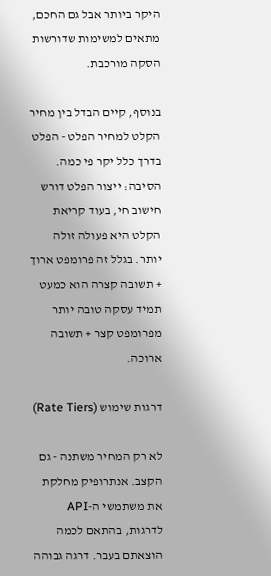היקר ביותר אבל גם החכם, מתאים למשימות שדורשות הסקה מורכבת.

בנוסף, קיים הבדל בין מחיר הקלט למחיר הפלט - הפלט בדרך כלל יקר פי כמה. הסיבה: ייצור הפלט דורש חישוב חי, בעוד קריאת הקלט היא פעולה זולה יותר. בגלל זה פרומפט ארוך + תשובה קצרה הוא כמעט תמיד עסקה טובה יותר מפרומפט קצר + תשובה ארוכה.

דרגות שימוש (Rate Tiers)

לא רק המחיר משתנה - גם הקצב. אנתרופיק מחלקת את משתמשי ה-API לדרגות, בהתאם לכמה הוצאתם בעבר. דרגה גבוהה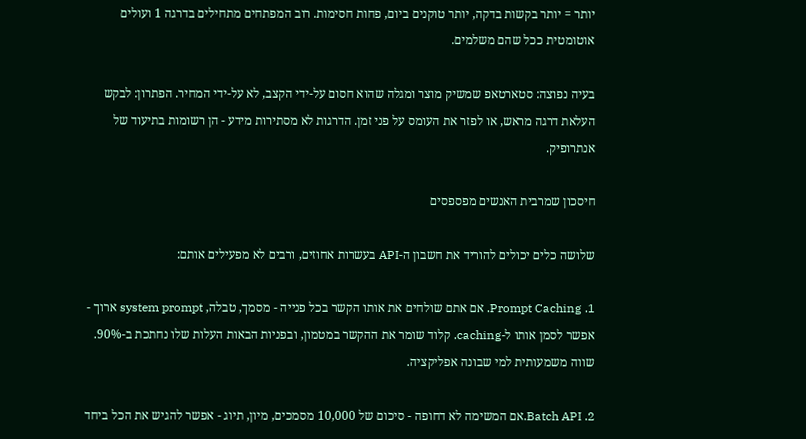יותר = יותר בקשות בדקה, יותר טוקנים ביום, פחות חסימות. רוב המפתחים מתחילים בדרגה 1 ועולים אוטומטית ככל שהם משלמים.

בעיה נפוצה: סטארטאפ שמשיק מוצר ומגלה שהוא חסום על-ידי הקצב, לא על-ידי המחיר. הפתרון: לבקש העלאת דרגה מראש, או לפזר את העומס על פני זמן. הדרגות לא מסתירות מידע - הן רשומות בתיעוד של אנתרופיק.

חיסכון שמרבית האנשים מפספסים

שלושה כלים יכולים להוריד את חשבון ה-API בעשרות אחוזים, ורבים לא מפעילים אותם:

1. Prompt Caching. אם אתם שולחים את אותו הקשר בכל פנייה - מסמך, טבלה, system prompt ארוך - אפשר לסמן אותו ל-caching. קלוד שומר את ההקשר במטמון, ובפניות הבאות העלות שלו נחתכת ב-90%. שווה משמעותית למי שבונה אפליקציה.

2. Batch API.אם המשימה לא דחופה - סיכום של 10,000 מסמכים, מיון, תיוג - אפשר להגיש את הכל ביחד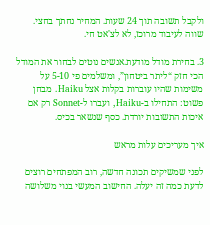ולקבל תשובה תוך 24 שעות. המחיר נחתך בחצי. שווה לעיבוד מרוכז, לא לצ'אט חי.

3. בחירת מודל מודעת.אנשים נוטים לבחור את המודל הכי חזק “ליתר ביטחון”, ומשלמים פי 5-10 על משימות שהיו עוברות בקלות אצל Haiku. מבחן פשוט: התחילו ב-Haiku, ועברו ל-Sonnet רק אם איכות התשובות יורדת. כסף שנשאר בכיס.

איך מעריכים עלות מראש

לפני שמשיקים תכונה חדשה, רוב המפתחים רוצים לדעת כמה זה יעלה. החישוב המעשי בנוי משלושה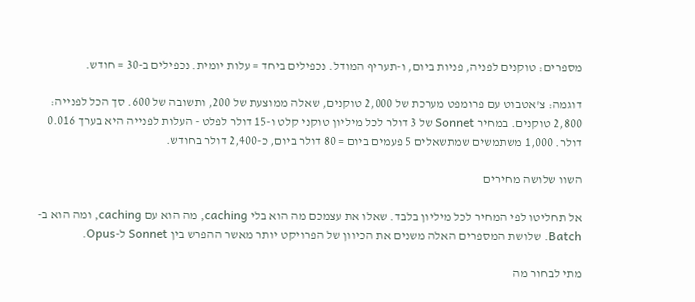מספרים: טוקנים לפניה, פניות ביום, ו-תעריף המודל. נכפילים ביחד = עלות יומית. נכפילים ב-30 = חודש.

דוגמה: צ'אטבוט עם פרומפט מערכת של 2,000 טוקנים, שאלה ממוצעת של 200, ותשובה של 600. סך הכל לפנייה: 2,800 טוקנים. במחיר Sonnet של 3 דולר לכל מיליון טוקני קלט ו-15 דולר לפלט - העלות לפנייה היא בערך 0.016 דולר. 1,000 משתמשים שמתשאלים 5 פעמים ביום = 80 דולר ביום, כ-2,400 דולר בחודש.

השוו שלושה מחירים

אל תחליטו לפי המחיר לכל מיליון בלבד. שאלו את עצמכם מה הוא בלי caching, מה הוא עם caching, ומה הוא ב-Batch. שלושת המספרים האלה משנים את הכיוון של הפרויקט יותר מאשר ההפרש בין Sonnet ל-Opus.

מתי לבחור מה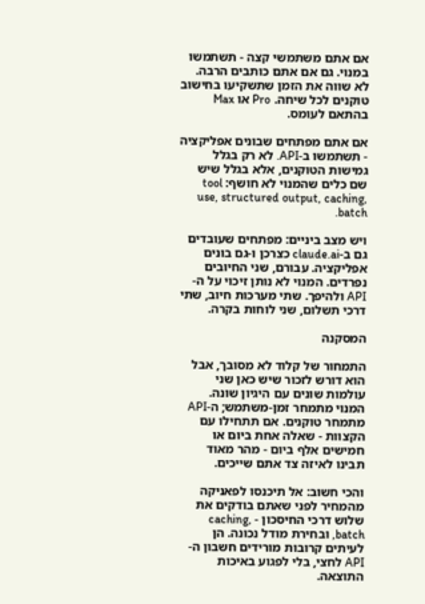אם אתם משתמשי קצה - תשתמשו במנוי. גם אם אתם כותבים הרבה. לא שווה את הזמן שתשקיעו בחישוב טוקנים לכל שיחה. Pro או Max בהתאם לעומס.

אם אתם מפתחים שבונים אפליקציה - תשתמשו ב-API. לא רק בגלל גמישות הטוקנים, אלא בגלל שיש שם כלים שהמנוי לא חושף: tool use, structured output, caching, batch.

ויש מצב ביניים: מפתחים שעובדים גם ב-claude.ai כצרכן ו-גם בונים אפליקציה. עבורם, שני החיובים נפרדים. המנוי לא נותן זיכוי על ה-API ולהיפך. שתי מערכות חיוב, שתי דרכי תשלום, שני לוחות בקרה.

המסקנה

התמחור של קלוד לא מסובך, אבל הוא דורש לזכור שיש כאן שני עולמות שונים עם היגיון שונה. המנוי מתמחר זמן-משתמש; ה-API מתמחר טוקנים. אם תתחילו עם הקצוות - שאלה אחת ביום או חמישים אלף ביום - מהר מאוד תבינו לאיזה צד אתם שייכים.

והכי חשוב: אל תיכנסו לפאניקה מהמחיר לפני שאתם בודקים את שלוש דרכי החיסכון - caching, batch, ובחירת מודל נכונה. הן לעיתים קרובות מורידים חשבון ה-API לחצי, בלי לפגוע באיכות התוצאה.